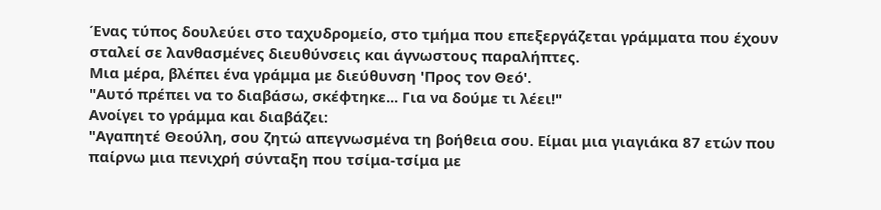Ένας τύπος δουλεύει στο ταχυδρομείο, στο τμήμα που επεξεργάζεται γράμματα που έχουν σταλεί σε λανθασμένες διευθύνσεις και άγνωστους παραλήπτες.
Μια μέρα, βλέπει ένα γράμμα με διεύθυνση 'Προς τον Θεό'.
"Αυτό πρέπει να το διαβάσω, σκέφτηκε... Για να δούμε τι λέει!"
Ανοίγει το γράμμα και διαβάζει:
"Αγαπητέ Θεούλη, σου ζητώ απεγνωσμένα τη βοήθεια σου. Είμαι μια γιαγιάκα 87 ετών που παίρνω μια πενιχρή σύνταξη που τσίμα-τσίμα με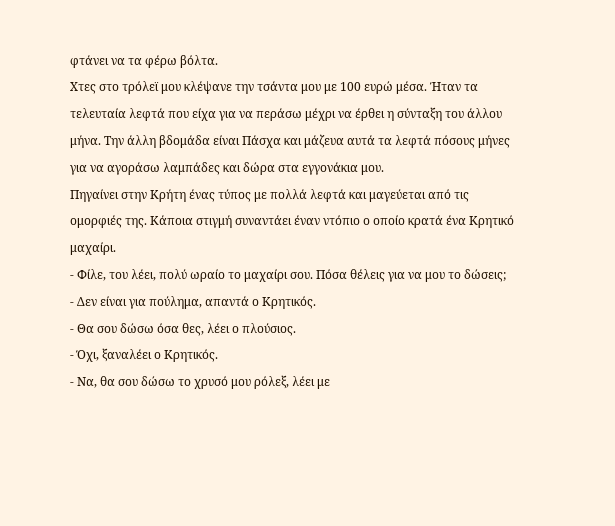φτάνει να τα φέρω βόλτα.
Χτες στο τρόλεϊ μου κλέψανε την τσάντα μου με 100 ευρώ μέσα. Ήταν τα τελευταία λεφτά που είχα για να περάσω μέχρι να έρθει η σύνταξη του άλλου μήνα. Την άλλη βδομάδα είναι Πάσχα και μάζευα αυτά τα λεφτά πόσους μήνες για να αγοράσω λαμπάδες και δώρα στα εγγονάκια μου.
Πηγαίνει στην Κρήτη ένας τύπος με πολλά λεφτά και μαγεύεται από τις ομορφιές της. Κάποια στιγμή συναντάει έναν ντόπιο ο οποίο κρατά ένα Κρητικό μαχαίρι.
- Φίλε, του λέει, πολύ ωραίο το μαχαίρι σου. Πόσα θέλεις για να μου το δώσεις;
- Δεν είναι για πούλημα, απαντά ο Κρητικός.
- Θα σου δώσω όσα θες, λέει ο πλούσιος.
- Όχι, ξαναλέει ο Κρητικός.
- Να, θα σου δώσω το χρυσό μου ρόλεξ, λέει με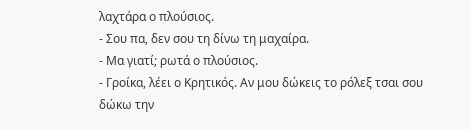λαχτάρα ο πλούσιος.
- Σου πα, δεν σου τη δίνω τη μαχαίρα.
- Μα γιατί; ρωτά ο πλούσιος.
- Γροίκα, λέει ο Κρητικός. Αν μου δώκεις το ρόλεξ τσαι σου δώκω την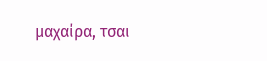μαχαίρα, τσαι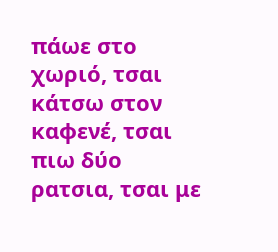πάωε στο χωριό, τσαι κάτσω στον καφενέ, τσαι πιω δύο ρατσια, τσαι με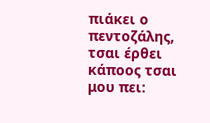πιάκει ο πεντοζάλης, τσαι έρθει κάποος τσαι μου πει: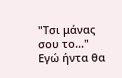"Τσι μάνας σου το..." Εγώ ήντα θα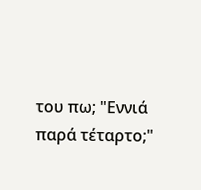του πω; "Εννιά παρά τέταρτο;"